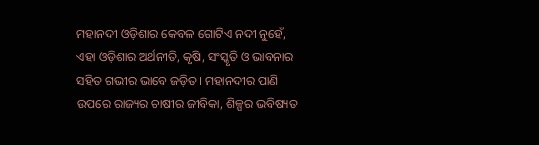ମହାନଦୀ ଓଡ଼ିଶାର କେବଳ ଗୋଟିଏ ନଦୀ ନୁହେଁ, ଏହା ଓଡ଼ିଶାର ଅର୍ଥନୀତି, କୃଷି, ସଂସ୍କୃତି ଓ ଭାବନାର ସହିତ ଗଭୀର ଭାବେ ଜଡ଼ିତ। ମହାନଦୀର ପାଣି ଉପରେ ରାଜ୍ୟର ଚାଷୀର ଜୀବିକା, ଶିଳ୍ପର ଭବିଷ୍ୟତ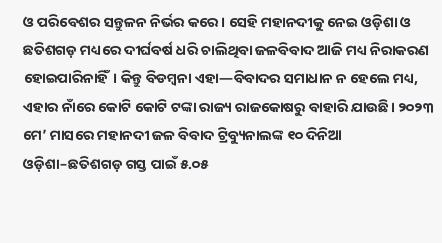ଓ ପରିବେଶର ସନ୍ତୁଳନ ନିର୍ଭର କରେ। ସେହି ମହାନଦୀକୁ ନେଇ ଓଡ଼ିଶା ଓ ଛତିଶଗଡ଼ ମଧ୍ୟରେ ଦୀର୍ଘବର୍ଷ ଧରି ଚାଲିଥିବା ଜଳବିବାଦ ଆଜି ମଧ୍ୟ ନିରାକରଣ ହୋଇପାରିନାହିଁ। କିନ୍ତୁ ବିଡମ୍ବନା ଏହା—ବିବାଦର ସମାଧାନ ନ ହେଲେ ମଧ୍ୟ, ଏହାର ନାଁରେ କୋଟି କୋଟି ଟଙ୍କା ରାଜ୍ୟ ରାଜକୋଷରୁ ବାହାରି ଯାଉଛି। ୨୦୨୩ ମେ’ ମାସରେ ମହାନଦୀ ଜଳ ବିବାଦ ଟ୍ରିବ୍ୟୁନାଲଙ୍କ ୧୦ ଦିନିଆ ଓଡ଼ିଶା–ଛତିଶଗଡ଼ ଗସ୍ତ ପାଇଁ ୫.୦୫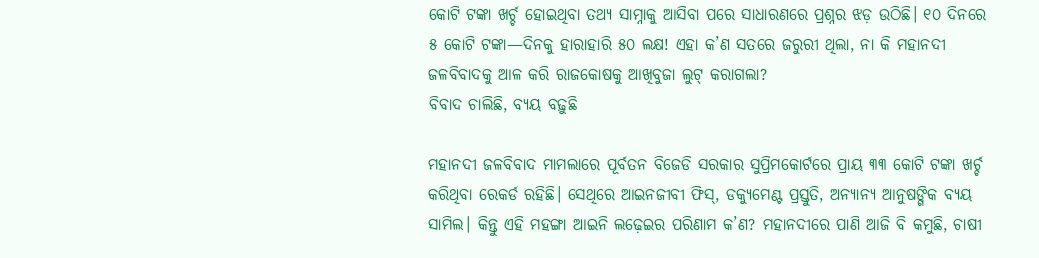କୋଟି ଟଙ୍କା ଖର୍ଚ୍ଚ ହୋଇଥିବା ତଥ୍ୟ ସାମ୍ନାକୁ ଆସିବା ପରେ ସାଧାରଣରେ ପ୍ରଶ୍ନର ଝଡ଼ ଉଠିଛି। ୧୦ ଦିନରେ ୫ କୋଟି ଟଙ୍କା—ଦିନକୁ ହାରାହାରି ୫୦ ଲକ୍ଷ! ଏହା କ’ଣ ସତରେ ଜରୁରୀ ଥିଲା, ନା କି ମହାନଦୀ ଜଳବିବାଦକୁ ଆଳ କରି ରାଜକୋଷକୁ ଆଖିବୁଜା ଲୁଟ୍ କରାଗଲା?
ବିବାଦ ଚାଲିଛି, ବ୍ୟୟ ବଢ଼ୁଛି

ମହାନଦୀ ଜଳବିବାଦ ମାମଲାରେ ପୂର୍ବତନ ବିଜେଡି ସରକାର ସୁପ୍ରିମକୋର୍ଟରେ ପ୍ରାୟ ୩୩ କୋଟି ଟଙ୍କା ଖର୍ଚ୍ଚ କରିଥିବା ରେକର୍ଡ ରହିଛି। ସେଥିରେ ଆଇନଜୀବୀ ଫିସ୍, ଡକ୍ୟୁମେଣ୍ଟ ପ୍ରସ୍ତୁତି, ଅନ୍ୟାନ୍ୟ ଆନୁଷଙ୍ଗିକ ବ୍ୟୟ ସାମିଲ। କିନ୍ତୁ ଏହି ମହଙ୍ଗା ଆଇନି ଲଢ଼େଇର ପରିଣାମ କ’ଣ? ମହାନଦୀରେ ପାଣି ଆଜି ବି କମୁଛି, ଚାଷୀ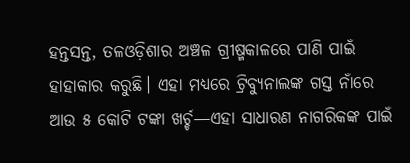ହନ୍ତସନ୍ତ, ତଳଓଡ଼ିଶାର ଅଞ୍ଚଳ ଗ୍ରୀଷ୍ମକାଳରେ ପାଣି ପାଇଁ ହାହାକାର କରୁଛି। ଏହା ମଧ୍ୟରେ ଟ୍ରିବ୍ୟୁନାଲଙ୍କ ଗସ୍ତ ନାଁରେ ଆଉ ୫ କୋଟି ଟଙ୍କା ଖର୍ଚ୍ଚ—ଏହା ସାଧାରଣ ନାଗରିକଙ୍କ ପାଇଁ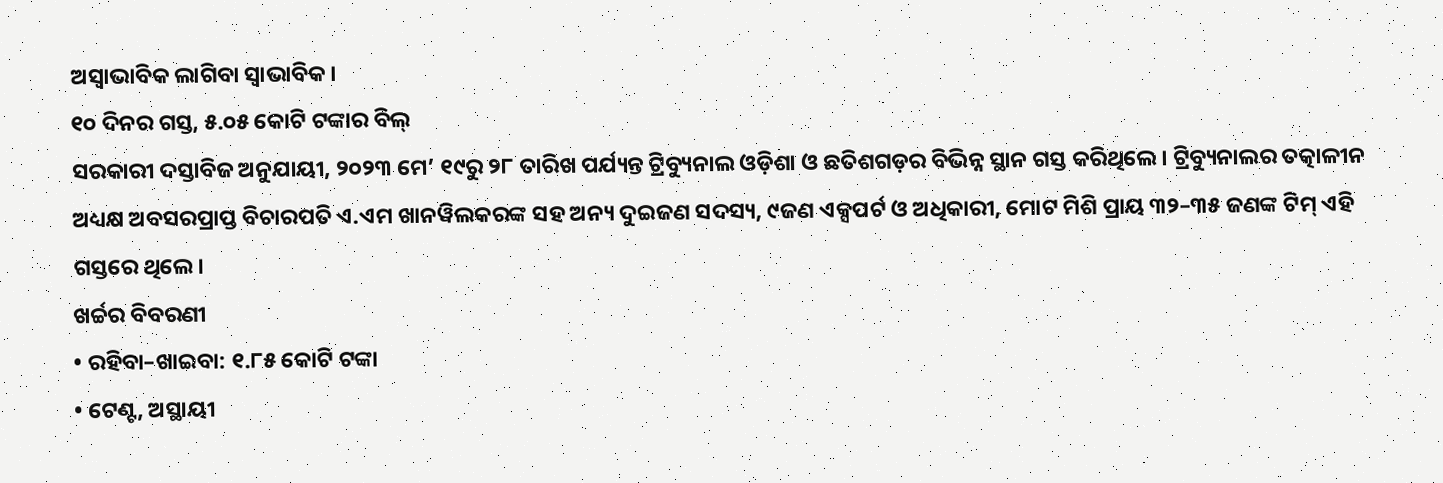ଅସ୍ୱାଭାବିକ ଲାଗିବା ସ୍ୱାଭାବିକ।
୧୦ ଦିନର ଗସ୍ତ, ୫.୦୫ କୋଟି ଟଙ୍କାର ବିଲ୍
ସରକାରୀ ଦସ୍ତାବିଜ ଅନୁଯାୟୀ, ୨୦୨୩ ମେ’ ୧୯ରୁ ୨୮ ତାରିଖ ପର୍ଯ୍ୟନ୍ତ ଟ୍ରିବ୍ୟୁନାଲ ଓଡ଼ିଶା ଓ ଛତିଶଗଡ଼ର ବିଭିନ୍ନ ସ୍ଥାନ ଗସ୍ତ କରିଥିଲେ। ଟ୍ରିବ୍ୟୁନାଲର ତତ୍କାଳୀନ ଅଧ୍ୟକ୍ଷ ଅବସରପ୍ରାପ୍ତ ବିଚାରପତି ଏ.ଏମ ଖାନୱିଲକରଙ୍କ ସହ ଅନ୍ୟ ଦୁଇଜଣ ସଦସ୍ୟ, ୯ଜଣ ଏକ୍ସପର୍ଟ ଓ ଅଧିକାରୀ, ମୋଟ ମିଶି ପ୍ରାୟ ୩୨–୩୫ ଜଣଙ୍କ ଟିମ୍ ଏହି ଗସ୍ତରେ ଥିଲେ।
ଖର୍ଚ୍ଚର ବିବରଣୀ
• ରହିବା–ଖାଇବା: ୧.୮୫ କୋଟି ଟଙ୍କା
• ଟେଣ୍ଟ, ଅସ୍ଥାୟୀ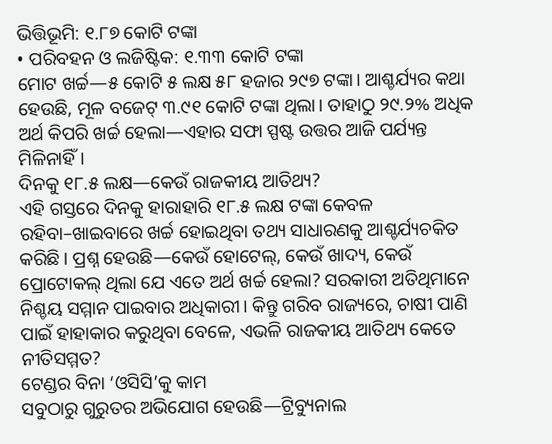ଭିତ୍ତିଭୂମି: ୧.୮୭ କୋଟି ଟଙ୍କା
• ପରିବହନ ଓ ଲଜିଷ୍ଟିକ: ୧.୩୩ କୋଟି ଟଙ୍କା
ମୋଟ ଖର୍ଚ୍ଚ—୫ କୋଟି ୫ ଲକ୍ଷ ୫୮ ହଜାର ୨୯୭ ଟଙ୍କା। ଆଶ୍ଚର୍ଯ୍ୟର କଥା ହେଉଛି, ମୂଳ ବଜେଟ୍ ୩.୯୧ କୋଟି ଟଙ୍କା ଥିଲା। ତାହାଠୁ ୨୯.୨% ଅଧିକ ଅର୍ଥ କିପରି ଖର୍ଚ୍ଚ ହେଲା—ଏହାର ସଫା ସ୍ପଷ୍ଟ ଉତ୍ତର ଆଜି ପର୍ଯ୍ୟନ୍ତ ମିଳିନାହିଁ।
ଦିନକୁ ୧୮.୫ ଲକ୍ଷ—କେଉଁ ରାଜକୀୟ ଆତିଥ୍ୟ?
ଏହି ଗସ୍ତରେ ଦିନକୁ ହାରାହାରି ୧୮.୫ ଲକ୍ଷ ଟଙ୍କା କେବଳ ରହିବା–ଖାଇବାରେ ଖର୍ଚ୍ଚ ହୋଇଥିବା ତଥ୍ୟ ସାଧାରଣକୁ ଆଶ୍ଚର୍ଯ୍ୟଚକିତ କରିଛି। ପ୍ରଶ୍ନ ହେଉଛି—କେଉଁ ହୋଟେଲ୍, କେଉଁ ଖାଦ୍ୟ, କେଉଁ ପ୍ରୋଟୋକଲ୍ ଥିଲା ଯେ ଏତେ ଅର୍ଥ ଖର୍ଚ୍ଚ ହେଲା? ସରକାରୀ ଅତିଥିମାନେ ନିଶ୍ଚୟ ସମ୍ମାନ ପାଇବାର ଅଧିକାରୀ। କିନ୍ତୁ ଗରିବ ରାଜ୍ୟରେ, ଚାଷୀ ପାଣି ପାଇଁ ହାହାକାର କରୁଥିବା ବେଳେ, ଏଭଳି ରାଜକୀୟ ଆତିଥ୍ୟ କେତେ ନୀତିସମ୍ମତ?
ଟେଣ୍ଡର ବିନା ‘ଓସିସି’କୁ କାମ
ସବୁଠାରୁ ଗୁରୁତର ଅଭିଯୋଗ ହେଉଛି—ଟ୍ରିବ୍ୟୁନାଲ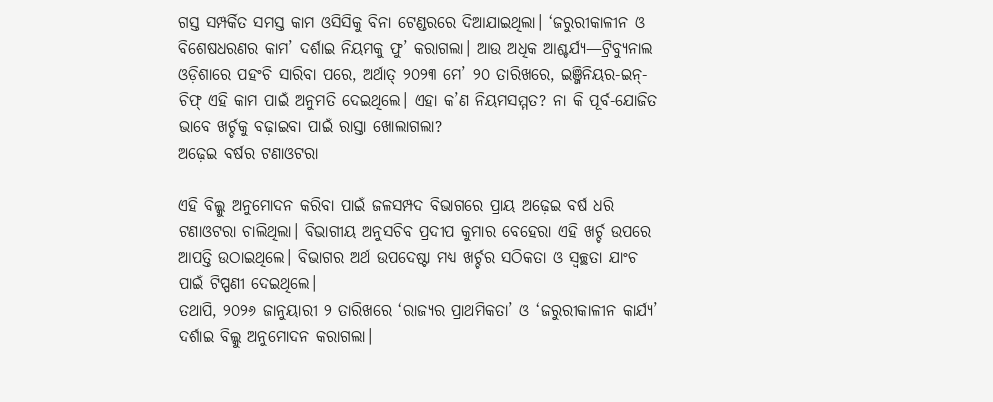ଗସ୍ତ ସମ୍ପର୍କିତ ସମସ୍ତ କାମ ଓସିସିକୁ ବିନା ଟେଣ୍ଡରରେ ଦିଆଯାଇଥିଲା। ‘ଜରୁରୀକାଳୀନ ଓ ବିଶେଷଧରଣର କାମ’ ଦର୍ଶାଇ ନିୟମକୁ ଫୁ’ କରାଗଲା। ଆଉ ଅଧିକ ଆଶ୍ଚର୍ଯ୍ୟ—ଟ୍ରିବ୍ୟୁନାଲ ଓଡ଼ିଶାରେ ପହଂଚି ସାରିବା ପରେ, ଅର୍ଥାତ୍ ୨୦୨୩ ମେ’ ୨୦ ତାରିଖରେ, ଇଞ୍ଜିନିୟର-ଇନ୍-ଚିଫ୍ ଏହି କାମ ପାଇଁ ଅନୁମତି ଦେଇଥିଲେ। ଏହା କ’ଣ ନିୟମସମ୍ମତ? ନା କି ପୂର୍ବ-ଯୋଜିତ ଭାବେ ଖର୍ଚ୍ଚକୁ ବଢ଼ାଇବା ପାଇଁ ରାସ୍ତା ଖୋଲାଗଲା?
ଅଢ଼େଇ ବର୍ଷର ଟଣାଓଟରା

ଏହି ବିଲ୍କୁ ଅନୁମୋଦନ କରିବା ପାଇଁ ଜଳସମ୍ପଦ ବିଭାଗରେ ପ୍ରାୟ ଅଢ଼େଇ ବର୍ଷ ଧରି ଟଣାଓଟରା ଚାଲିଥିଲା। ବିଭାଗୀୟ ଅନୁସଚିବ ପ୍ରଦୀପ କୁମାର ବେହେରା ଏହି ଖର୍ଚ୍ଚ ଉପରେ ଆପତ୍ତି ଉଠାଇଥିଲେ। ବିଭାଗର ଅର୍ଥ ଉପଦେଷ୍ଟା ମଧ୍ୟ ଖର୍ଚ୍ଚର ସଠିକତା ଓ ସ୍ୱଚ୍ଛତା ଯାଂଚ ପାଇଁ ଟିପ୍ପଣୀ ଦେଇଥିଲେ।
ତଥାପି, ୨୦୨୬ ଜାନୁୟାରୀ ୨ ତାରିଖରେ ‘ରାଜ୍ୟର ପ୍ରାଥମିକତା’ ଓ ‘ଜରୁରୀକାଳୀନ କାର୍ଯ୍ୟ’ ଦର୍ଶାଇ ବିଲ୍କୁ ଅନୁମୋଦନ କରାଗଲା।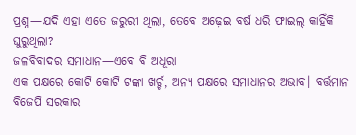ପ୍ରଶ୍ନ—ଯଦି ଏହା ଏତେ ଜରୁରୀ ଥିଲା, ତେବେ ଅଢ଼େଇ ବର୍ଷ ଧରି ଫାଇଲ୍ କାହିଁକି ଘୁରୁଥିଲା?
ଜଳବିବାଦର ସମାଧାନ—ଏବେ ବି ଅଧୂରା
ଏକ ପକ୍ଷରେ କୋଟି କୋଟି ଟଙ୍କା ଖର୍ଚ୍ଚ, ଅନ୍ୟ ପକ୍ଷରେ ସମାଧାନର ଅଭାବ। ବର୍ତ୍ତମାନ ବିଜେପି ସରକାର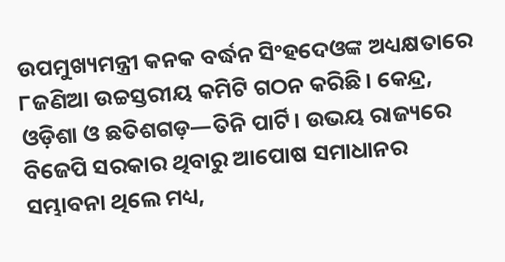ଉପମୁଖ୍ୟମନ୍ତ୍ରୀ କନକ ବର୍ଦ୍ଧନ ସିଂହଦେଓଙ୍କ ଅଧ୍ୟକ୍ଷତାରେ ୮ଜଣିଆ ଉଚ୍ଚସ୍ତରୀୟ କମିଟି ଗଠନ କରିଛି। କେନ୍ଦ୍ର, ଓଡ଼ିଶା ଓ ଛତିଶଗଡ଼—ତିନି ପାର୍ଟି। ଉଭୟ ରାଜ୍ୟରେ ବିଜେପି ସରକାର ଥିବାରୁ ଆପୋଷ ସମାଧାନର ସମ୍ଭାବନା ଥିଲେ ମଧ୍ୟ,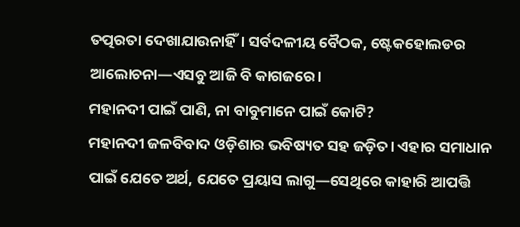ତତ୍ପରତା ଦେଖାଯାଉନାହିଁ। ସର୍ବଦଳୀୟ ବୈଠକ, ଷ୍ଟେକହୋଲଡର ଆଲୋଚନା—ଏସବୁ ଆଜି ବି କାଗଜରେ।
ମହାନଦୀ ପାଇଁ ପାଣି, ନା ବାବୁମାନେ ପାଇଁ କୋଟି?
ମହାନଦୀ ଜଳବିବାଦ ଓଡ଼ିଶାର ଭବିଷ୍ୟତ ସହ ଜଡ଼ିତ। ଏହାର ସମାଧାନ ପାଇଁ ଯେତେ ଅର୍ଥ, ଯେତେ ପ୍ରୟାସ ଲାଗୁ—ସେଥିରେ କାହାରି ଆପତ୍ତି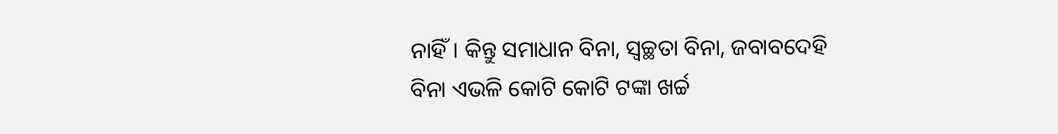ନାହିଁ। କିନ୍ତୁ ସମାଧାନ ବିନା, ସ୍ୱଚ୍ଛତା ବିନା, ଜବାବଦେହି ବିନା ଏଭଳି କୋଟି କୋଟି ଟଙ୍କା ଖର୍ଚ୍ଚ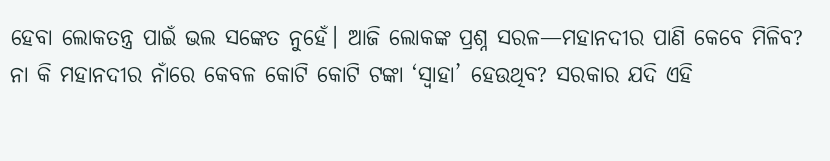ହେବା ଲୋକତନ୍ତ୍ର ପାଇଁ ଭଲ ସଙ୍କେତ ନୁହେଁ। ଆଜି ଲୋକଙ୍କ ପ୍ରଶ୍ନ ସରଳ—ମହାନଦୀର ପାଣି କେବେ ମିଳିବ? ନା କି ମହାନଦୀର ନାଁରେ କେବଳ କୋଟି କୋଟି ଟଙ୍କା ‘ସ୍ୱାହା’ ହେଉଥିବ? ସରକାର ଯଦି ଏହି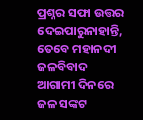ପ୍ରଶ୍ନର ସଫା ଉତ୍ତର ଦେଇପାରୁନାହାନ୍ତି, ତେବେ ମହାନଦୀ ଜଳବିବାଦ ଆଗାମୀ ଦିନରେ ଜଳ ସଙ୍କଟ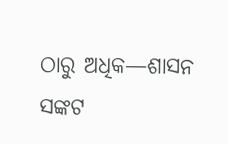ଠାରୁ ଅଧିକ—ଶାସନ ସଙ୍କଟ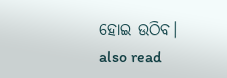ହୋଇ ଉଠିବ।
also read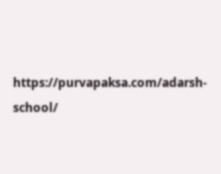https://purvapaksa.com/adarsh-school/